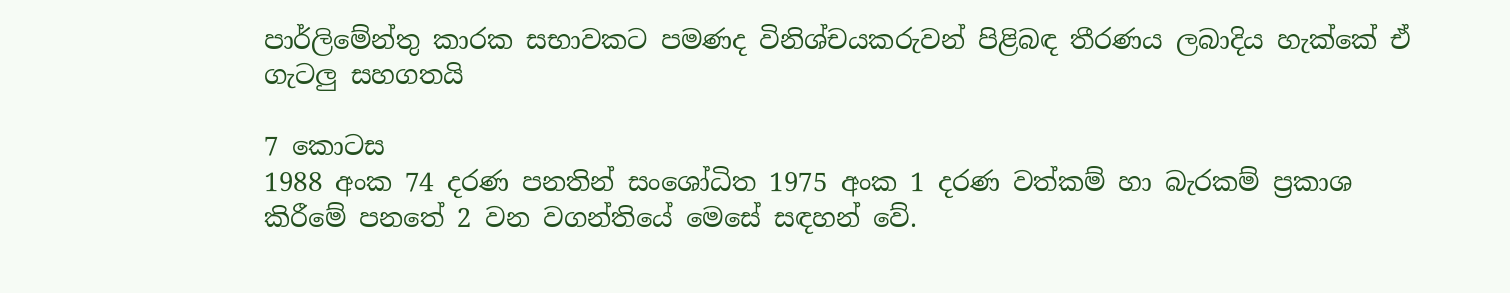පාර්ලිමේන්තු කාරක සභාවකට පමණද විනිශ්චයකරුවන් පිළිබඳ තීරණය ලබාදිය හැක්කේ ඒ ගැටලු සහගතයි

7 කොටස
1988 අංක 74 දරණ පනතින් සංශෝධිත 1975 අංක 1 දරණ වත්කම් හා බැරකම් ප්‍රකාශ කිරීමේ පනතේ 2 වන වගන්තියේ මෙසේ සඳහන් වේ.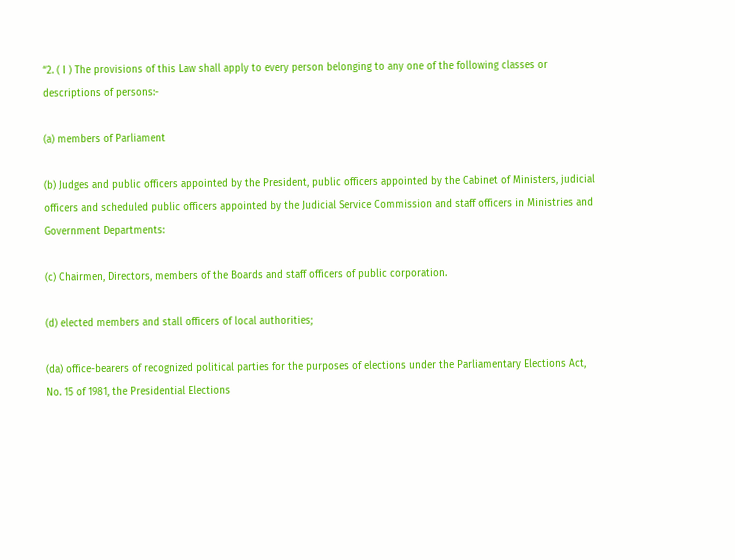“2. ( I ) The provisions of this Law shall apply to every person belonging to any one of the following classes or descriptions of persons:-

(a) members of Parliament

(b) Judges and public officers appointed by the President, public officers appointed by the Cabinet of Ministers, judicial officers and scheduled public officers appointed by the Judicial Service Commission and staff officers in Ministries and Government Departments:

(c) Chairmen, Directors, members of the Boards and staff officers of public corporation.

(d) elected members and stall officers of local authorities;

(da) office-bearers of recognized political parties for the purposes of elections under the Parliamentary Elections Act, No. 15 of 1981, the Presidential Elections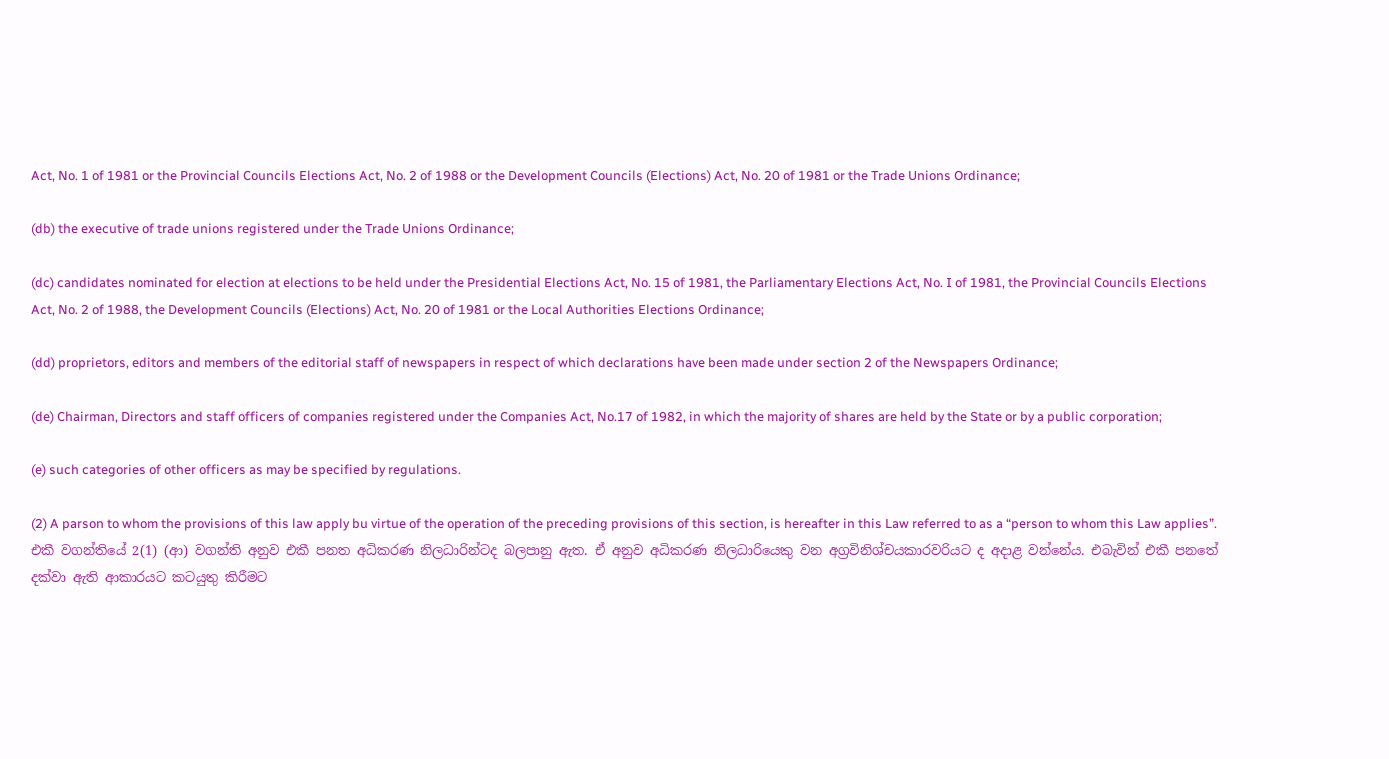Act, No. 1 of 1981 or the Provincial Councils Elections Act, No. 2 of 1988 or the Development Councils (Elections) Act, No. 20 of 1981 or the Trade Unions Ordinance;

(db) the executive of trade unions registered under the Trade Unions Ordinance;

(dc) candidates nominated for election at elections to be held under the Presidential Elections Act, No. 15 of 1981, the Parliamentary Elections Act, No. I of 1981, the Provincial Councils Elections Act, No. 2 of 1988, the Development Councils (Elections) Act, No. 20 of 1981 or the Local Authorities Elections Ordinance;

(dd) proprietors, editors and members of the editorial staff of newspapers in respect of which declarations have been made under section 2 of the Newspapers Ordinance;

(de) Chairman, Directors and staff officers of companies registered under the Companies Act, No.17 of 1982, in which the majority of shares are held by the State or by a public corporation;

(e) such categories of other officers as may be specified by regulations.

(2) A parson to whom the provisions of this law apply bu virtue of the operation of the preceding provisions of this section, is hereafter in this Law referred to as a “person to whom this Law applies”.
එකී වගන්තියේ 2(1) (ආ) වගන්ති අනුව එකී පනත අධිකරණ නිලධාරින්ටද බලපානු ඇත. ඒ අනුව අධිකරණ නිලධාරියෙකු වන අග්‍රවිනිශ්චයකාරවරියට ද අදාළ වන්නේය. එබැවින් එකී පනතේ දක්වා ඇති ආකාරයට කටයුතු කිරීමට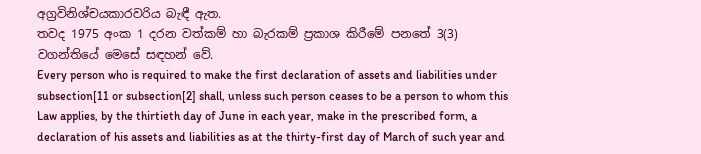අග්‍රවිනිශ්චයකාරවරිය බැඳී ඇත.
තවද 1975 අංක 1 දරන වත්කම් හා බැරකම් ප්‍රකාශ කිරීමේ පනතේ 3(3) වගන්තියේ මෙසේ සඳහන් වේ.
Every person who is required to make the first declaration of assets and liabilities under subsection[11 or subsection[2] shall, unless such person ceases to be a person to whom this Law applies, by the thirtieth day of June in each year, make in the prescribed form, a declaration of his assets and liabilities as at the thirty-first day of March of such year and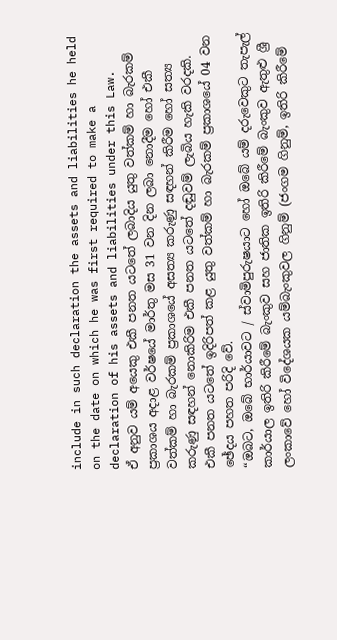include in such declaration the assets and liabilities he held on the date on which he was first required to make a declaration of his assets and liabilities under this Law.
ඒ අනුව යම් අයෙකු එකී පනත යටතේ ලබාදිය යුතු වත්කම් හා බැරකම් ප්‍රකාශය අදාළ වර්ෂයේ මාර්තු මස 31 වන දින ලබා නොදීම හෝ එකී වත්කම් හා බැරකම් ප්‍රකාශයේ අසත්‍ය කරුණු සඳහන් කිරීම හෝ සත්‍ය කරුණු සඳහන් නොකිරිම එකී පනත යටතේ දඬුවම් ලැබිය හැකි වරදකි. එකී පනත යටතේ ඉදිරිපත් කළ යුතු වත්කම් හා බැරකම් ප්‍රකාශයේ 04 වන ඡේදය පහත පරිදි වේ.
“ඔබට, ඔබේ භාර්යාවට / ස්වාමිපුරුෂයාට හෝ ඔබේ යම් දරුවෙකුට තැපැල් කාර්යාල ඉතිරි කිරීමේ බැංකුව සහ ජාතික ඉතිරි කිරීමේ බැංකුව ඇතුළු ශ්‍රී ලංකාවේ හෝ විදේශයක යම්බැංකුවල ගිනුම් (ජංගම ගිනුම්, ඉතිරි කිරීමේ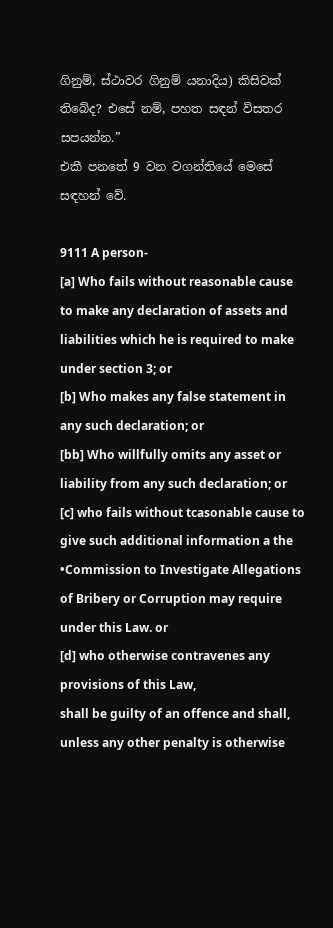ගිනුම්, ස්ථාවර ගිනුම් යනාදිය) කිසිවක් තිබේද? එසේ නම්, පහත සඳන් විසතර සපයන්න.”
එකී පනතේ 9 වන වගන්තියේ මෙසේ සඳහන් වේ.

9111 A person-
[a] Who fails without reasonable cause to make any declaration of assets and liabilities which he is required to make under section 3; or
[b] Who makes any false statement in any such declaration; or
[bb] Who willfully omits any asset or liability from any such declaration; or
[c] who fails without tcasonable cause to give such additional information a the •Commission to Investigate Allegations of Bribery or Corruption may require under this Law. or
[d] who otherwise contravenes any provisions of this Law,
shall be guilty of an offence and shall, unless any other penalty is otherwise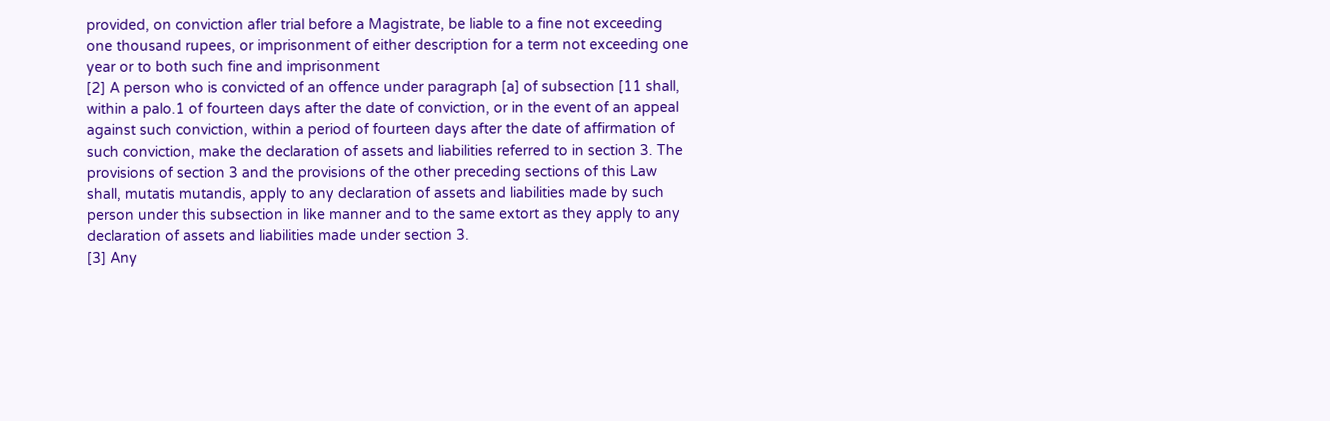provided, on conviction afler trial before a Magistrate, be liable to a fine not exceeding one thousand rupees, or imprisonment of either description for a term not exceeding one year or to both such fine and imprisonment
[2] A person who is convicted of an offence under paragraph [a] of subsection [11 shall, within a palo.1 of fourteen days after the date of conviction, or in the event of an appeal against such conviction, within a period of fourteen days after the date of affirmation of such conviction, make the declaration of assets and liabilities referred to in section 3. The provisions of section 3 and the provisions of the other preceding sections of this Law shall, mutatis mutandis, apply to any declaration of assets and liabilities made by such person under this subsection in like manner and to the same extort as they apply to any declaration of assets and liabilities made under section 3.
[3] Any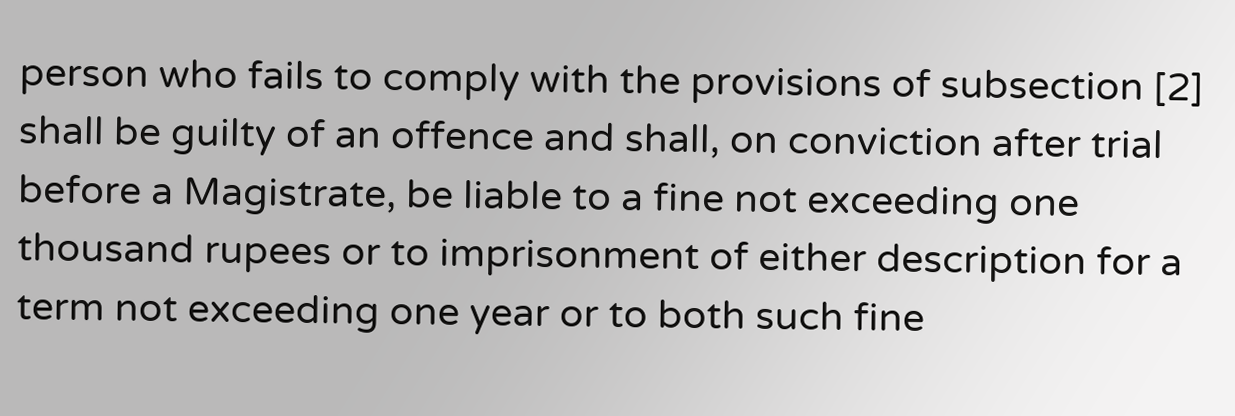person who fails to comply with the provisions of subsection [2] shall be guilty of an offence and shall, on conviction after trial before a Magistrate, be liable to a fine not exceeding one thousand rupees or to imprisonment of either description for a term not exceeding one year or to both such fine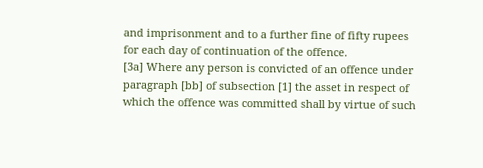and imprisonment and to a further fine of fifty rupees for each day of continuation of the offence.
[3a] Where any person is convicted of an offence under paragraph [bb] of subsection [1] the asset in respect of which the offence was committed shall by virtue of such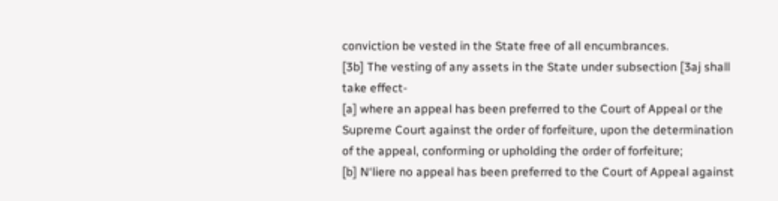conviction be vested in the State free of all encumbrances.
[3b] The vesting of any assets in the State under subsection [3aj shall take effect-
[a] where an appeal has been preferred to the Court of Appeal or the Supreme Court against the order of forfeiture, upon the determination of the appeal, conforming or upholding the order of forfeiture;
[b] N‘liere no appeal has been preferred to the Court of Appeal against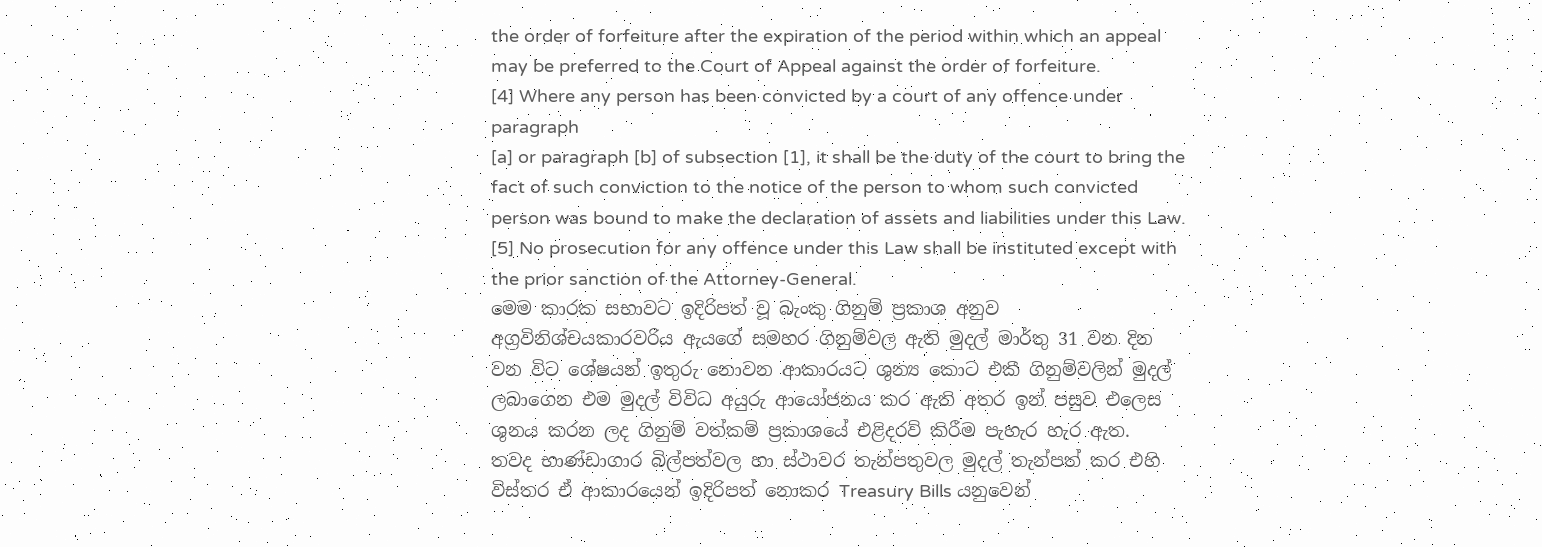the order of forfeiture after the expiration of the period within which an appeal may be preferred to the Court of Appeal against the order of forfeiture.
[4] Where any person has been convicted by a court of any offence under paragraph
[a] or paragraph [b] of subsection [1], it shall be the duty of the court to bring the fact of such conviction to the notice of the person to whom such convicted person was bound to make the declaration of assets and liabilities under this Law.
[5] No prosecution for any offence under this Law shall be instituted except with the prior sanction of the Attorney-General.
මෙම කාරක සභාවට ඉදිරිපත් වූ බැංකු ගිනුම් ප්‍රකාශ අනුව අග්‍රවිනිශ්චයකාරවරිය ඇයගේ සමහර ගිනුම්වල ඇති මුදල් මාර්තු 31 වන දින වන විට ශේෂයන් ඉතුරු නොවන ආකාරයට ශුන්‍ය කොට එකී ගිනුම්වලින් මුදල් ලබාගෙන එම මුදල් විවිධ අයුරු ආයෝජනය කර ඇති අතර ඉන් පසුව එලෙස ශුනය කරන ලද ගිනුම් වත්කම් ප්‍රකාශයේ එළිදරව් කිරීම පැහැර හැර ඇත.
තවද භාණ්ඩාගාර බිල්පත්වල හා ස්ථාවර තැන්පතුවල මුදල් තැන්පත් කර එහි විස්තර ඒ ආකාරයෙන් ඉදිරිපත් නොකර Treasury Bills යනුවෙන්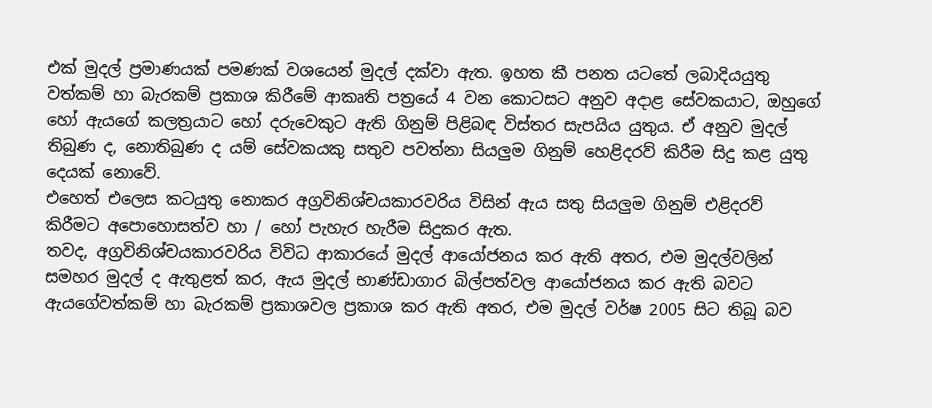එක් මුදල් ප්‍රමාණයක් පමණක් වශයෙන් මුදල් දක්වා ඇත. ඉහත කී පනත යටතේ ලබාදියයුතු වත්කම් හා බැරකම් ප්‍රකාශ කිරීමේ ආකෘති පත්‍රයේ 4 වන කොටසට අනුව අදාළ සේවකයාට, ඔහුගේ හෝ ඇයගේ කලත්‍රයාට හෝ දරුවෙකුට ඇති ගිනුම් පිළිබඳ විස්තර සැපයිය යුතුය. ඒ අනුව මුදල් තිබුණ ද, නොතිබුණ ද යම් සේවකයකු සතුව පවත්නා සියලු‍ම ගිනුම් හෙළිදරව් කිරීම සිදු කළ යුතු දෙයක් නොවේ.
එහෙත් එලෙස කටයුතු නොකර අග්‍රවිනිශ්චයකාරවරිය විසින් ඇය සතු සියලු‍ම ගිනුම් එළිදරව් කිරීමට අපොහොසත්ව හා / හෝ පැහැර හැරීම සිදුකර ඇත.
තවද, අග්‍රවිනිශ්චයකාරවරිය විවිධ ආකාරයේ මුදල් ආයෝජනය කර ඇති අතර, එම මුදල්වලින් සමහර මුදල් ද ඇතුළත් කර, ඇය මුදල් භාණ්ඩාගාර බිල්පත්වල ආයෝජනය කර ඇති බවට ඇයගේවත්කම් හා බැරකම් ප්‍රකාශවල ප්‍රකාශ කර ඇති අතර, එම මුදල් වර්ෂ 2005 සිට තිබූ බව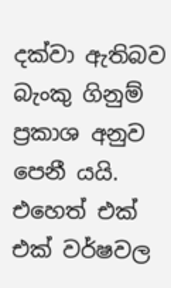දක්වා ඇතිබව බැංකු ගිනුම් ප්‍රකාශ අනුව පෙනී යයි. එහෙත් එක් එක් වර්ෂවල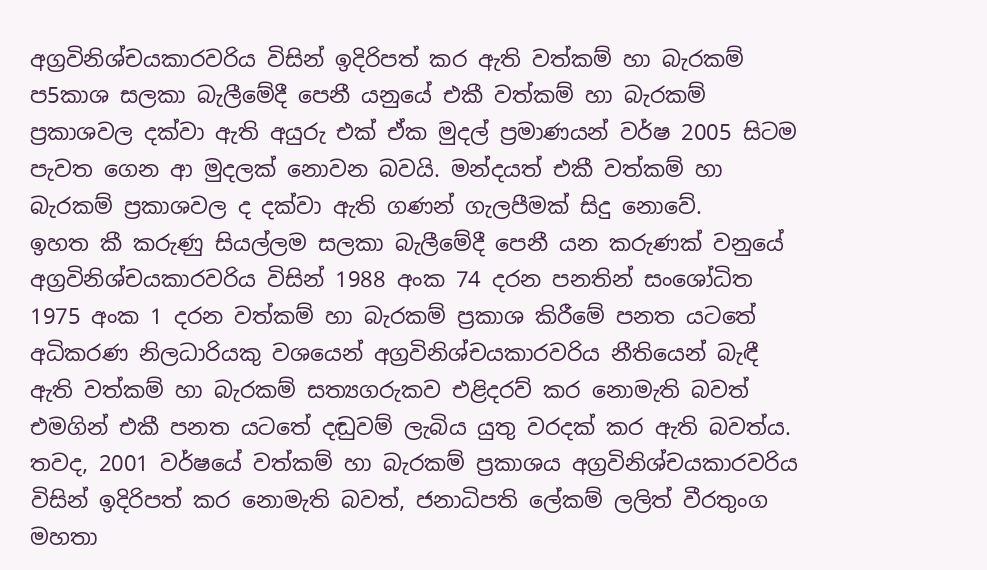අග්‍රවිනිශ්චයකාරවරිය විසින් ඉදිරිපත් කර ඇති වත්කම් හා බැරකම් ප5කාශ සලකා බැලීමේදී පෙනී යනුයේ එකී වත්කම් හා බැරකම් ප්‍රකාශවල දක්වා ඇති අයුරු එක් ඒක මුදල් ප්‍රමාණයන් වර්ෂ 2005 සිටම පැවත ගෙන ආ මුදලක් නොවන බවයි. මන්දයත් එකී වත්කම් හා බැරකම් ප්‍රකාශවල ද දක්වා ඇති ගණන් ගැලපීමක් සිදු නොවේ.
ඉහත කී කරුණු සියල්ලම සලකා බැලීමේදී පෙනී යන කරුණක් වනුයේ අග්‍රවිනිශ්චයකාරවරිය විසින් 1988 අංක 74 දරන පනතින් සංශෝධිත 1975 අංක 1 දරන වත්කම් හා බැරකම් ප්‍රකාශ කිරීමේ පනත යටතේ අධිකරණ නිලධාරියකු වශයෙන් අග්‍රවිනිශ්චයකාරවරිය නීතියෙන් බැඳී ඇති වත්කම් හා බැරකම් සත්‍යගරුකව එළිදරව් කර නොමැති බවත් එමගින් එකී පනත යටතේ දඬුවම් ලැබිය යුතු වරදක් කර ඇති බවත්ය.
තවද, 2001 වර්ෂයේ වත්කම් හා බැරකම් ප්‍රකාශය අග්‍රවිනිශ්චයකාරවරිය විසින් ඉදිරිපත් කර නොමැති බවත්, ජනාධිපති ලේකම් ලලිත් වීරතුංග මහතා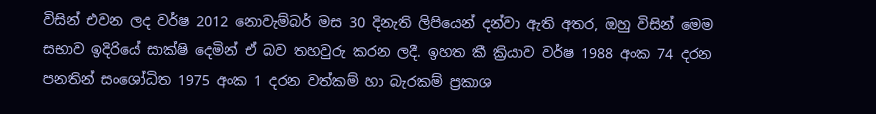විසින් එවන ලද වර්ෂ 2012 නොවැම්බර් මස 30 දිනැති ලිපියෙන් දන්වා ඇති අතර, ඔහු විසින් මෙම සභාව ඉදිරියේ සාක්ෂි දෙමින් ඒ බව තහවුරු කරන ලදී. ඉහත කී ක්‍රියාව වර්ෂ 1988 අංක 74 දරන පනතින් සංශෝධිත 1975 අංක 1 දරන වත්කම් හා බැරකම් ප්‍රකාශ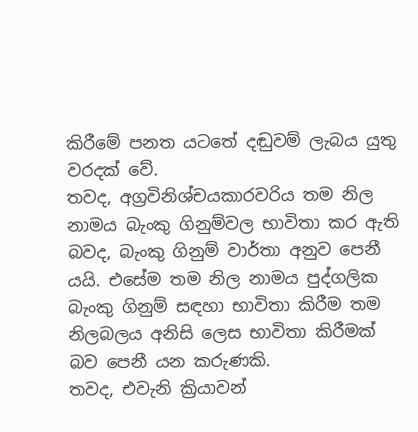කිරීමේ පනත යටතේ දඬුවම් ලැබය යුතු වරදක් වේ.
තවද, අග්‍රවිනිශ්චයකාරවරිය තම නිල නාමය බැංකු ගිනුම්වල භාවිතා කර ඇති බවද, බැංකු ගිනුම් වාර්තා අනුව පෙනී යයි. එසේම තම නිල නාමය පුද්ගලික බැංකු ගිනුම් සඳහා භාවිතා කිරීම තම නිලබලය අනිසි ලෙස භාවිතා කිරීමක් බව පෙනී යන කරුණකි.
තවද, එවැනි ක්‍රියාවන්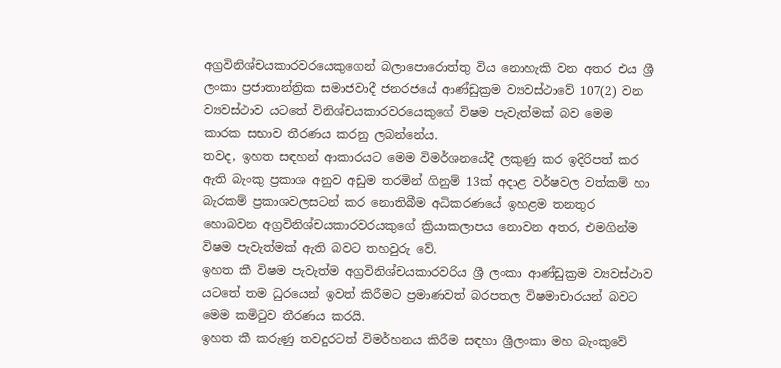අග්‍රවිනිශ්චයකාරවරයෙකුගෙන් බලාපොරොත්තු විය නොහැකි වන අතර එය ශ්‍රී ලංකා ප්‍රජාතාන්ත්‍රික සමාජවාදී ජනරජයේ ආණ්ඩුක්‍රම ව්‍යවස්ථාවේ 107(2) වන ව්‍යවස්ථාව යටතේ විනිශ්චයකාරවරයෙකුගේ විෂම පැවැත්මක් බව මෙම කාරක සභාව තීරණය කරනු ලබන්නේය.
තවද, ඉහත සඳහන් ආකාරයට මෙම විමර්ශනයේදී ලකුණු කර ඉදිරිපත් කර ඇති බැංකු ප්‍රකාශ අනුව අඩුම තරමින් ගිනුම් 13ක් අදාළ වර්ෂවල වත්කම් හා බැරකම් ප්‍රකාශවලසටන් කර නොතිබීම අධිකරණයේ ඉහළම තනතුර හොබවන අග්‍රවිනිශ්චයකාරවරයකුගේ ක්‍රියාකලාපය නොවන අතර, එමගින්ම විෂම පැවැත්මක් ඇති බවට තහවුරු වේ.
ඉහත කී විෂම පැවැත්ම අග්‍රවිනිශ්චයකාරවරිය ශ්‍රී ලංකා ආණ්ඩුක්‍රම ව්‍යවස්ථාව යටතේ තම ධුරයෙන් ඉවත් කිරීමට ප්‍රමාණවත් බරපතල විෂමාචාරයන් බවට මෙම කමිටුව තීරණය කරයි.
ඉහත කී කරුණු තවදුරටත් විමර්හනය කිරීම සඳහා ශ්‍රීලංකා මහ බැංකුවේ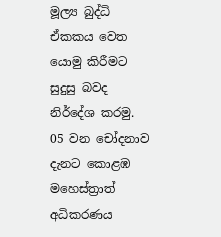මූල්‍ය බුද්ධි ඒකකය වෙත යොමු කිරීමට සුදුසු බවද නිර්දේශ කරමු.
05 වන චෝදනාව
දැනට කොළඹ මහෙස්ත්‍රාත් අධිකරණය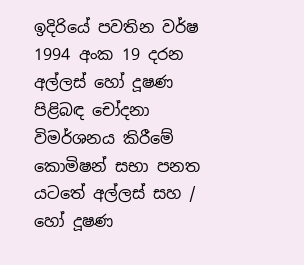ඉදිරියේ පවතින වර්ෂ 1994 අංක 19 දරන අල්ලස් හෝ දූෂණ පිළිබඳ චෝදනා විමර්ශනය කිරීමේ කොමිෂන් සභා පනත යටතේ අල්ලස් සහ / හෝ දූෂණ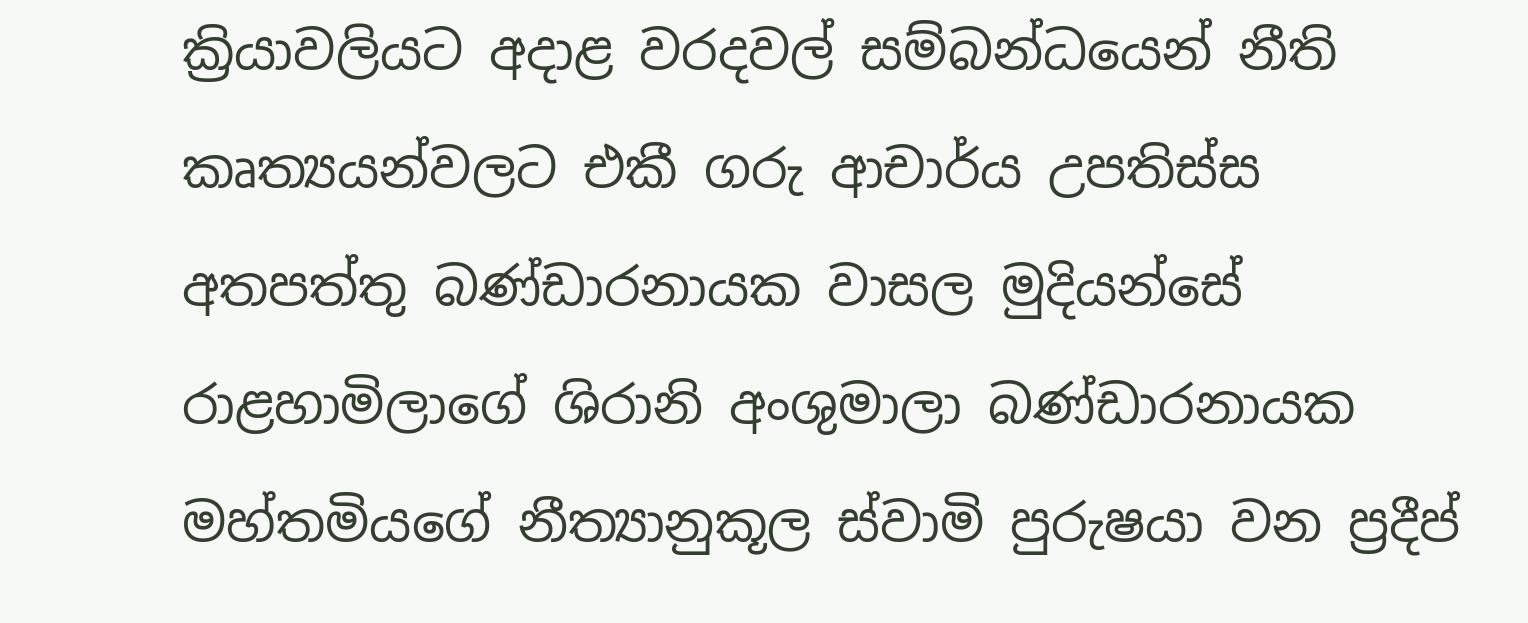ක්‍රියාවලියට අදාළ වරදවල් සම්බන්ධයෙන් නීති කෘත්‍යයන්වලට එකී ගරු ආචාර්ය උපතිස්ස අතපත්තු බණ්ඩාරනායක වාසල මුදියන්සේ රාළහාමිලාගේ ශිරානි අංශුමාලා බණ්ඩාරනායක මහ්තමියගේ නීත්‍යානුකූල ස්වාමි පුරුෂයා වන ප්‍රදීප්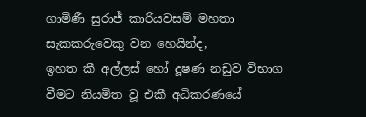ගාමිණී සුරාජ් කාරියවසම් මහතා සැකකරුවෙකු වන හෙයින්ද,
ඉහත කී අල්ලස් හෝ දූෂණ නඩුව විභාග වීමට නියමිත වූ එකී අධිකරණයේ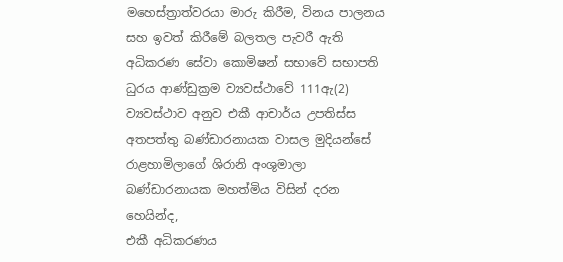මහෙස්ත්‍රාත්වරයා මාරු කිරීම, විනය පාලනය සහ ඉවත් කිරීමේ බලතල පැවරී ඇති අධිකරණ සේවා කොමිෂන් සභාවේ සභාපති ධුරය ආණ්ඩුක්‍රම ව්‍යවස්ථාවේ 111ඇ(2) ව්‍යවස්ථාව අනුව එකී ආචාර්ය උපතිස්ස අතපත්තු බණ්ඩාරනායක වාසල මුදියන්සේ රාළහාමිලාගේ ශිරානි අංශුමාලා බණ්ඩාරනායක මහත්මිය විසින් දරන හෙයින්ද,
එකී අධිකරණය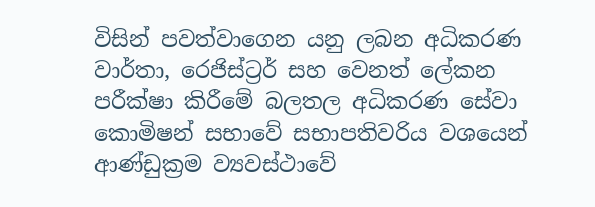විසින් පවත්වාගෙන යනු ලබන අධිකරණ වාර්තා, රෙජිස්ට්‍රර් සහ වෙනත් ලේකන පරීක්ෂා කිරීමේ බලතල අධිකරණ සේවා කොමිෂන් සභාවේ සභාපතිවරිය වශයෙන් ආණ්ඩුක්‍රම ව්‍යවස්ථාවේ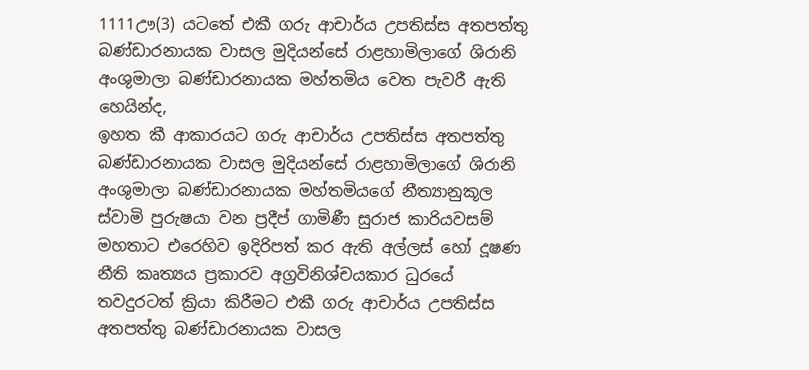1111ඌ(3) යටතේ එකී ගරු ආචාර්ය උපතිස්ස අතපත්තු බණ්ඩාරනායක වාසල මුදියන්සේ රාළහාමිලාගේ ශිරානි අංශුමාලා බණ්ඩාරනායක මහ්තමිය වෙත පැවරී ඇති හෙයින්ද,
ඉහත කී ආකාරයට ගරු ආචාර්ය උපතිස්ස අතපත්තු බණ්ඩාරනායක වාසල මුදියන්සේ රාළහාමිලාගේ ශිරානි අංශුමාලා බණ්ඩාරනායක මහ්තමියගේ නීත්‍යානුකූල ස්වාමි පුරුෂයා වන ප්‍රදීප් ගාමිණී සුරාජ කාරියවසම් මහතාට එරෙහිව ඉදිරිපත් කර ඇති අල්ලස් හෝ දූෂණ නීති කෘත්‍යය ප්‍රකාරව අග්‍රවිනිශ්චයකාර ධුරයේ තවදුරටත් ක්‍රියා කිරීමට එකී ගරු ආචාර්ය උපතිස්ස අතපත්තු බණ්ඩාරනායක වාසල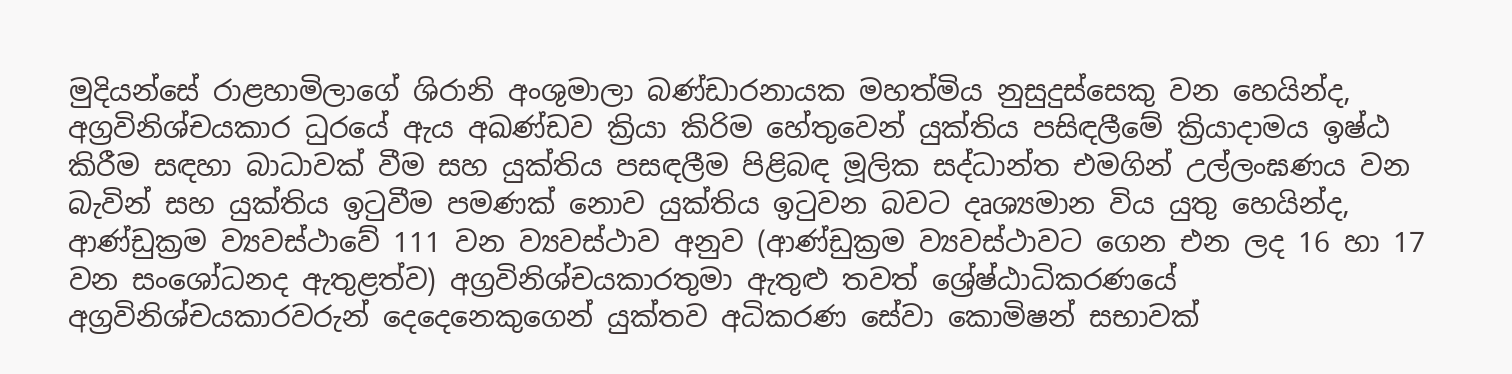මුදියන්සේ රාළහාමිලාගේ ශිරානි අංශුමාලා බණ්ඩාරනායක මහත්මිය නුසුදුස්සෙකු වන හෙයින්ද, අග්‍රවිනිශ්චයකාර ධුරයේ ඇය අඛණ්ඩව ක්‍රියා කිරිම හේතුවෙන් යුක්තිය පසිඳලීමේ ක්‍රියාදාමය ඉෂ්ඨ කිරීම සඳහා බාධාවක් වීම සහ යුක්තිය පසඳලීම පිළිබඳ මූලික සද්ධාන්ත එමගින් උල්ලංඝණය වන බැවින් සහ යුක්තිය ඉටුවීම පමණක් නොව යුක්තිය ඉටුවන බවට දෘශ්‍යමාන විය යුතු හෙයින්ද,
ආණ්ඩුක්‍රම ව්‍යවස්ථාවේ 111 වන ව්‍යවස්ථාව අනුව (ආණ්ඩුක්‍රම ව්‍යවස්ථාවට ගෙන එන ලද 16 හා 17 වන සංශෝධනද ඇතුළත්ව) අග්‍රවිනිශ්චයකාරතුමා ඇතුළු තවත් ශ්‍රේෂ්ඨාධිකරණයේ අග්‍රවිනිශ්චයකාරවරුන් දෙදෙනෙකුගෙන් යුක්තව අධිකරණ සේවා කොමිෂන් සභාවක්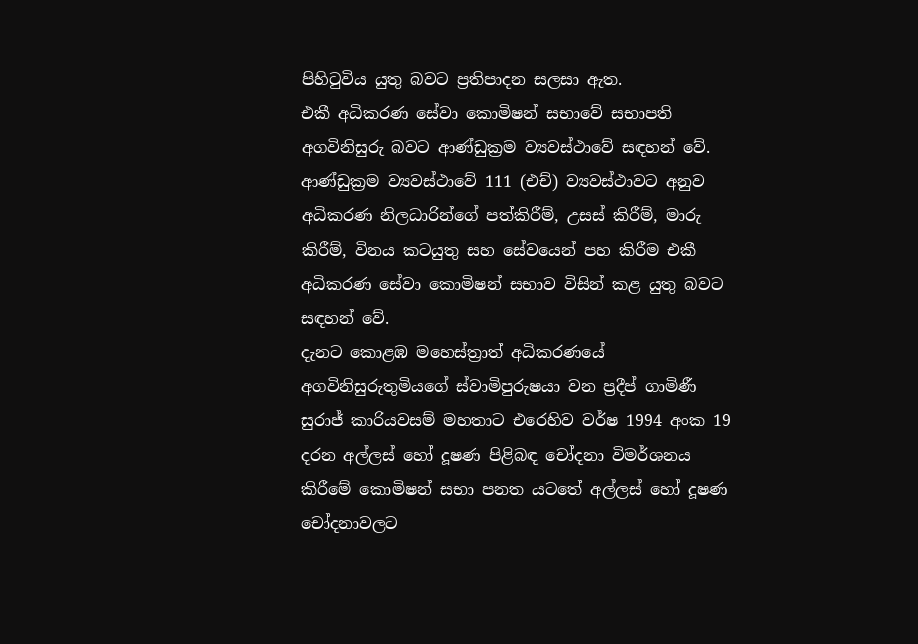පිහිටුවිය යුතු බවට ප්‍රතිපාදන සලසා ඇත.
එකී අධිකරණ සේවා කොමිෂන් සභාවේ සභාපති අගවිනිසුරු බවට ආණ්ඩුක්‍රම ව්‍යවස්ථාවේ සඳහන් වේ.
ආණ්ඩුක්‍රම ව්‍යවස්ථාවේ 111 (එච්) ව්‍යවස්ථාවට අනුව අධිකරණ නිලධාරින්ගේ පත්කිරීම්, උසස් කිරීම්, මාරු කිරීම්, විනය කටයුතු සහ සේවයෙන් පහ කිරීම එකී අධිකරණ සේවා කොමිෂන් සභාව විසින් කළ යුතු බවට සඳහන් වේ.
දැනට කොළඹ මහෙස්ත්‍රාත් අධිකරණයේ අගවිනිසුරුතුමියගේ ස්වාමිපුරුෂයා වන ප්‍රදීප් ගාමිණී සුරාජ් කාරියවසම් මහතාට එරෙහිව වර්ෂ 1994 අංක 19 දරන අල්ලස් හෝ දූෂණ පිළිබඳ චෝදනා විමර්ශනය කිරීමේ කොමිෂන් සභා පනත යටතේ අල්ලස් හෝ දූෂණ චෝදනාවලට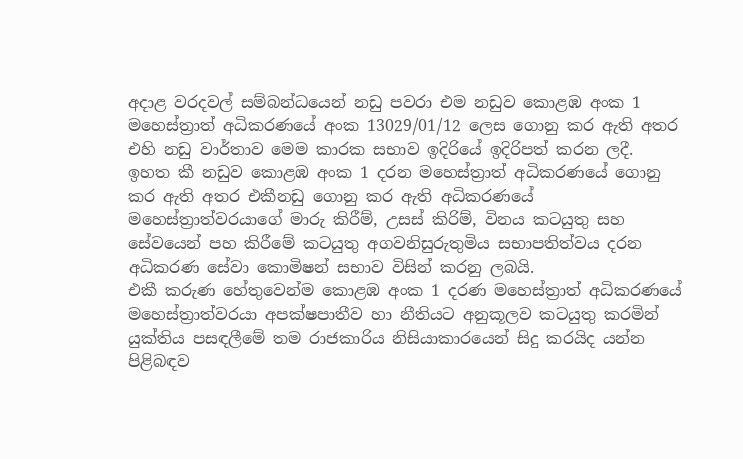අදාළ වරදවල් සම්බන්ධයෙන් නඩු පවරා එම නඩුව කොළඹ අංක 1 මහෙස්ත්‍රාත් අධිකරණයේ අංක 13029/01/12 ලෙස ගොනු කර ඇති අතර එහි නඩු වාර්තාව මෙම කාරක සභාව ඉදිරියේ ඉදිරිපත් කරන ලදී.
ඉහත කී නඩුව කොළඹ අංක 1 දරන මහෙස්ත්‍රාත් අධිකරණයේ ගොනු කර ඇති අතර එකීනඩු ගොනු කර ඇති අධිකරණයේ මහෙස්ත්‍රාත්වරයාගේ මාරු කිරීම්, උසස් කිරිම්, විනය කටයුතු සහ සේවයෙන් පහ කිරීමේ කටයුතු අගවනිසුරුතුමිය සභාපතිත්වය දරන අධිකරණ සේවා කොමිෂන් සභාව විසින් කරනු ලබයි.
එකී කරුණ හේතුවෙන්ම කොළඹ අංක 1 දරණ මහෙස්ත්‍රාත් අධිකරණයේ මහෙස්ත්‍රාත්වරයා අපක්ෂපාතීව හා නීතියට අනුකූලව කටයුතු කරමින් යුක්තිය පසඳලීමේ තම රාජකාරිය නිසියාකාරයෙන් සිදු කරයිද යන්න පිළිබඳව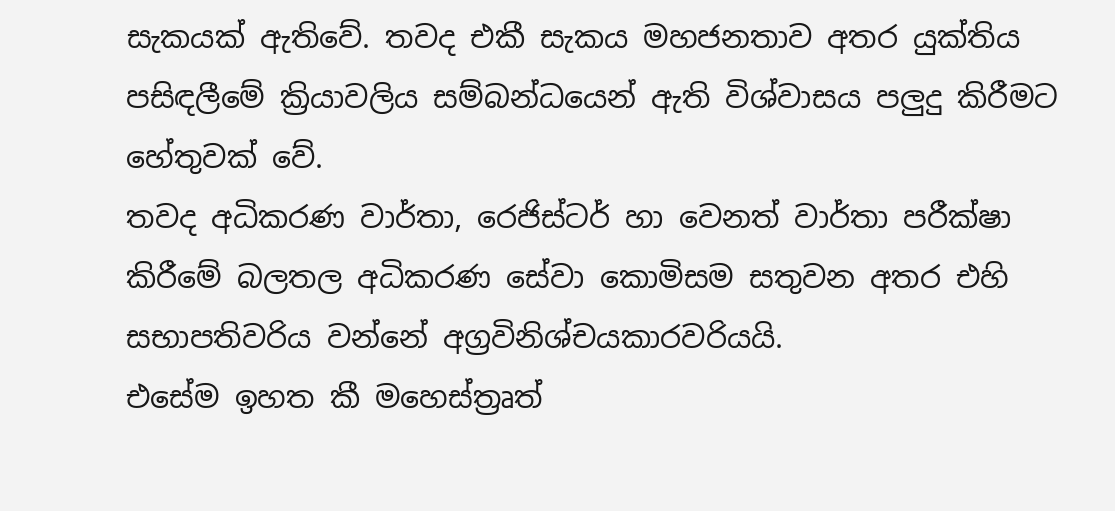සැකයක් ඇතිවේ. තවද එකී සැකය මහජනතාව අතර යුක්තිය පසිඳලීමේ ක්‍රියාවලිය සම්බන්ධයෙන් ඇති විශ්වාසය පලු‍දු කිරීමට හේතුවක් වේ.
තවද අධිකරණ වාර්තා, රෙජිස්ටර් හා වෙනත් වාර්තා පරීක්ෂා කිරීමේ බලතල අධිකරණ සේවා කොමිසම සතුවන අතර එහි සභාපතිවරිය වන්නේ අග්‍රවිනිශ්චයකාරවරියයි.
එසේම ඉහත කී මහෙස්ත්‍රෘත්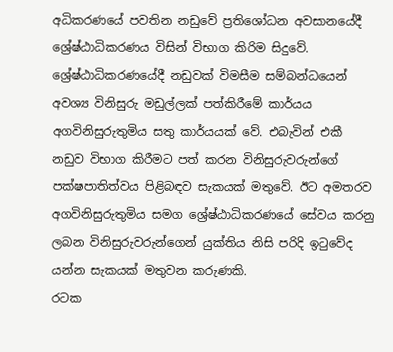අධිකරණයේ පවතින නඩුවේ ප්‍රතිශෝධන අවසානයේදී ශ්‍රේෂ්ඨාධිකරණය විසින් විභාග කිරිම සිදුවේ.
ශ්‍රේෂ්ඨාධිකරණයේදී නඩුවක් විමසීම සම්බන්ධයෙන් අවශ්‍ය විනිසුරු මඩුල්ලක් පත්කිරීමේ කාර්යය අගවිනිසුරුතුමිය සතු කාර්යයක් වේ. එබැවින් එකී නඩුව විභාග කිරීමට පත් කරන විනිසුරුවරුන්ගේ පක්ෂපාතිත්වය පිළිබඳව සැකයක් මතුවේ. ඊට අමතරව අගවිනිසුරුතුමිය සමග ශ්‍රේෂ්ඨාධිකරණයේ සේවය කරනු ලබන විනිසුරුවරුන්ගෙන් යුක්තිය නිසි පරිදි ඉටුවේද යන්න සැකයක් මතුවන කරුණකි.
රටක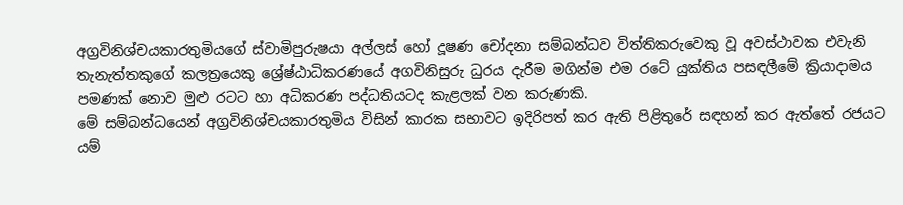අග්‍රවිනිශ්චයකාරතුමියගේ ස්වාමිපුරුෂයා අල්ලස් හෝ දූෂණ චෝදනා සම්බන්ධව විත්තිකරුවෙකු වූ අවස්ථාවක එවැනි තැනැත්තකුගේ කලත්‍රයෙකු ශ්‍රේෂ්ඨාධිකරණයේ අගවිනිසුරු ධුරය දැරීම මගින්ම එම රටේ යුක්තිය පසඳලීමේ ක්‍රියාදාමය පමණක් නොව මුළු රටට හා අධිකරණ පද්ධතියටද කැළලක් වන කරුණකි.
මේ සම්බන්ධයෙන් අග්‍රවිනිශ්චයකාරතුමිය විසින් කාරක සභාවට ඉදිරිපත් කර ඇති පිළිතුරේ සඳහන් කර ඇත්තේ රජයට යම්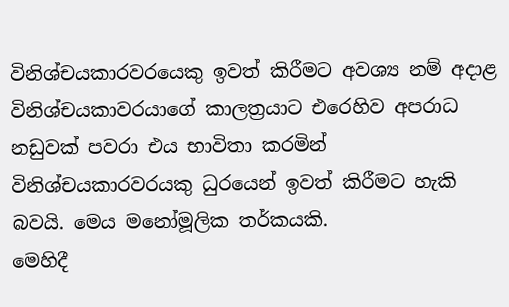විනිශ්චයකාරවරයෙකු ඉවත් කිරීමට අවශ්‍ය නම් අදාළ විනිශ්චයකාවරයාගේ කාලත්‍රයාට එරෙහිව අපරාධ නඩුවක් පවරා එය භාවිතා කරමින් විනිශ්චයකාරවරයකු ධුරයෙන් ඉවත් කිරීමට හැකි බවයි. මෙය මනෝමූලික තර්කයකි.
මෙහිදී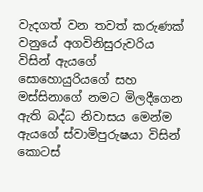වැදගත් වන තවත් කරුණක් වනුයේ අගවිනිසුරුවරිය විසින් ඇයගේ සොහොයුරියගේ සහ මස්සිනාගේ නමට මිලදීගෙන ඇති බද්ධ නිවාසය මෙන්ම ඇයගේ ස්වාමිපුරුෂයා විසින් කොටස්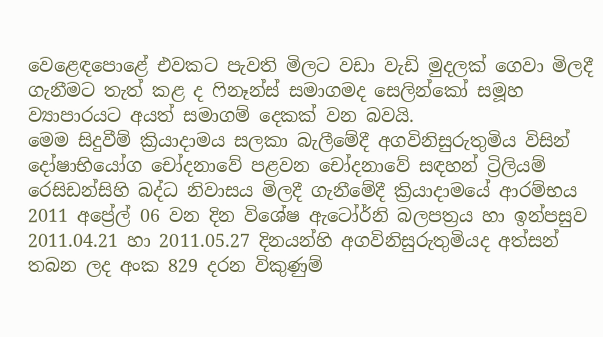වෙළෙඳපොළේ එවකට පැවති මිලට වඩා වැඩි මුදලක් ගෙවා මිලදී ගැනීමට තැත් කළ ද ෆිනෑන්ස් සමාගමද සෙලින්කෝ සමූහ ව්‍යාපාරයට අයත් සමාගම් දෙකක් වන බවයි.
මෙම සිදුවීම් ක්‍රියාදාමය සලකා බැලීමේදී අගවිනිසුරුතුමිය විසින් දෝෂාභියෝග චෝදනාවේ පළවන චෝදනාවේ සඳහන් ට්‍රිලියම් රෙසිඩන්සිහි බද්ධ නිවාසය මිලදී ගැනීමේදී ක්‍රියාදාමයේ ආරම්භය 2011 අප්‍රේල් 06 වන දින විශේෂ ඇටෝර්නි බලපත්‍රය හා ඉන්පසුව 2011.04.21 හා 2011.05.27 දිනයන්හි අගවිනිසුරුතුමියද අත්සන් තබන ලද අංක 829 දරන විකුණුම්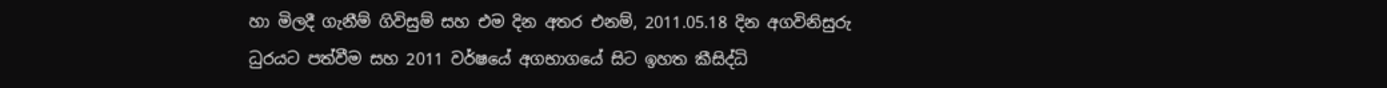හා මිලදී ගැනීම් ගිවිසුම් සහ එම දින අතර එනම්, 2011.05.18 දින අගවිනිසුරු ධුරයට පත්වීම සහ 2011 වර්ෂයේ අගභාගයේ සිට ඉහත කීසිද්ධි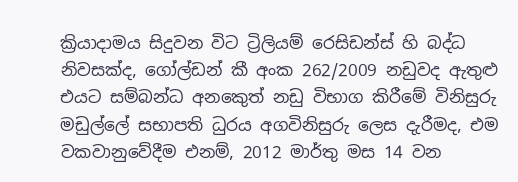ක්‍රියාදාමය සිදුවන විට ට්‍රිලියම් රෙසිඩන්ස් හි බද්ධ නිවසක්ද, ගෝල්ඩන් කී අංක 262/2009 නඩුවද ඇතුළු එයට සම්බන්ධ අනකෙුත් නඩු විභාග කිරීමේ විනිසුරු මඩුල්ලේ සභාපති ධුරය අගවිනිසුරු ලෙස දැරීමද, එම වකවානුවේදීම එනම්, 2012 මාර්තු මස 14 වන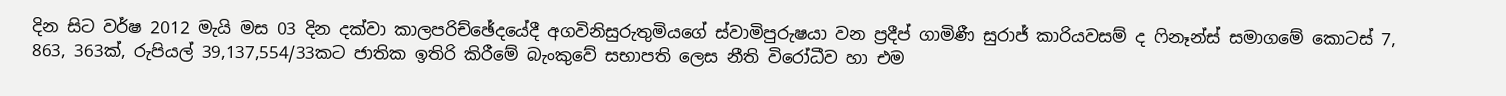දින සිට වර්ෂ 2012 මැයි මස 03 දින දක්වා කාලපරිච්ඡේදයේදී අගවිනිසුරුතුමියගේ ස්වාමිපුරුෂයා වන ප්‍රදීප් ගාමිණී සුරාජ් කාරියවසම් ද ෆිනෑන්ස් සමාගමේ කොටස් 7, 863, 363ක්, රුපියල් 39,137,554/33කට ජාතික ඉතිරි කිරීමේ බැංකුවේ සභාපති ලෙස නීති විරෝධීව හා එම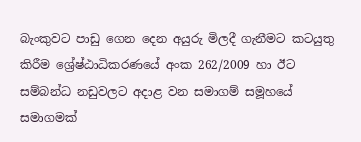බැංකුවට පාඩු ගෙන දෙන අයුරු මිලදී ගැනීමට කටයුතු කිරීම ශ්‍රේෂ්ඨාධිකරණයේ අංක 262/2009 හා ඊට සම්බන්ධ නඩුවලට අදාළ වන සමාගම් සමූහයේ සමාගමක්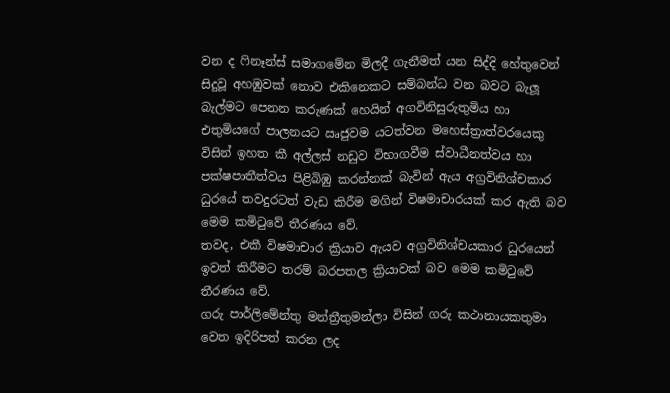වන ද ෆිනෑන්ස් සමාගමේන මිලදී ගැනීමත් යන සිද්දි හේතුවෙන් සිදුවූ අහඹුවක් නොව එකිනෙකට සම්බන්ධ වන බවට බැලූ බැල්මට පෙනන කරුණක් හෙයින් අගවිනිසුරුතුමිය හා එතුමියගේ පාලනයට ඍජුවම යටත්වන මහෙස්ත්‍රාත්වරයෙකු විසින් ඉහත කී අල්ලස් නඩුව විභාගවීම ස්වාධීනත්වය හා පක්ෂපාතීත්වය පිළිබිඹු කරන්නක් බැවින් ඇය අග්‍රවිනිශ්චකාර ධුරයේ තවදුරටත් වැඩ කිරීම මගින් විෂමාචාරයක් කර ඇති බව මෙම කමිටුවේ තීරණය වේ.
තවද, එකී විෂමාචාර ක්‍රියාව ඇයව අග්‍රවිනිශ්චයකාර ධුරයෙන් ඉවත් කිරීමට තරම් බරපතල ක්‍රියාවක් බව මෙම කමිටුවේ තීරණය වේ.
ගරු පාර්ලිමේන්තු මන්ත්‍රීතුමන්ලා විසින් ගරු කථානායකතුමා වෙත ඉදිරිපත් කරන ලද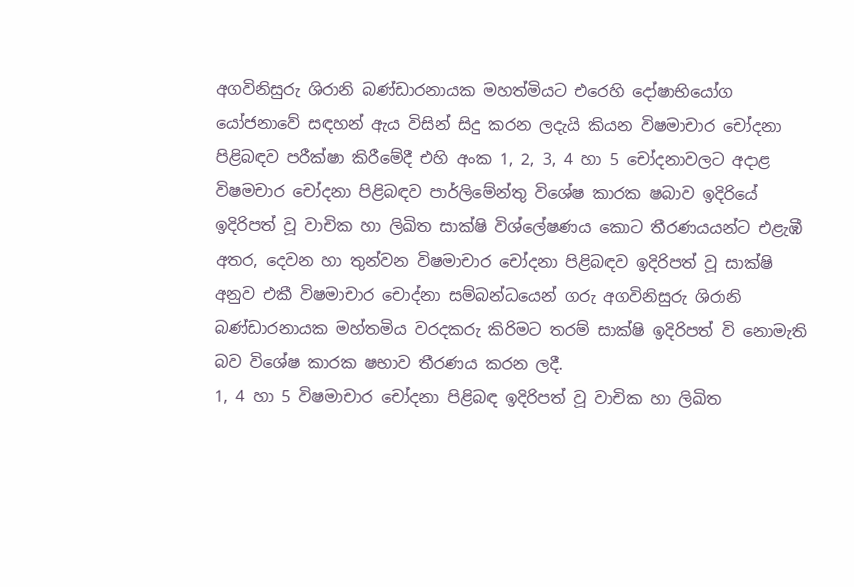අගවිනිසුරු ශිරානි බණ්ඩාරනායක මහත්මියට එරෙහි දෝෂාභියෝග යෝජනාවේ සඳහන් ඇය විසින් සිදු කරන ලදැයි කියන විෂමාචාර චෝදනා පිළිබඳව පරීක්ෂා කිරීමේදී එහි අංක 1, 2, 3, 4 හා 5 චෝදනාවලට අදාළ විෂමචාර චෝදනා පිළිබඳව පාර්ලිමේන්තු විශේෂ කාරක ෂබාව ඉදිරියේ ඉදිරිපත් වූ වාචික හා ලිඛිත සාක්ෂි විශ්ලේෂණය කොට තීරණයයන්ට එළැඹී අතර, දෙවන හා තුන්වන විෂමාචාර චෝදනා පිළිබඳව ඉදිරිපත් වූ සාක්ෂි අනුව එකී විෂමාචාර චොද්නා සම්බන්ධයෙන් ගරු අගවිනිසුරු ශිරානි බණ්ඩාරනායක මහ්තමිය වරදකරු කිරිමට තරම් සාක්ෂි ඉදිරිපත් වි නොමැති බව විශේෂ කාරක ෂභාව තීරණය කරන ලදී.
1, 4 හා 5 විෂමාචාර චෝදනා පිළිබඳ ඉදිරිපත් වූ වාචික හා ලිඛිත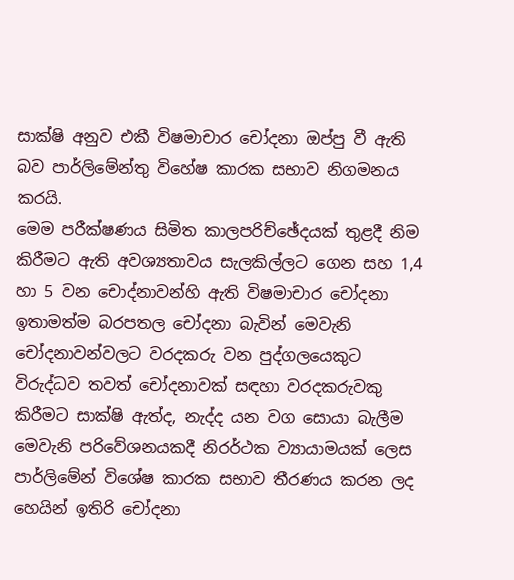සාක්ෂි අනුව එකී විෂමාචාර චෝදනා ඔප්පු වී ඇති බව පාර්ලිමේන්තු විහේෂ කාරක සභාව නිගමනය කරයි.
මෙම පරීක්ෂණය සිමිත කාලපරිච්ඡේදයක් තුළදී නිම කිරීමට ඇති අවශ්‍යතාවය සැලකිල්ලට ගෙන සහ 1,4 හා 5 වන චොද්නාවන්හි ඇති විෂමාචාර චෝදනා ඉතාමත්ම බරපතල චෝදනා බැවින් මෙවැනි චෝදනාවන්වලට වරදකරු වන පුද්ගලයෙකුට විරුද්ධව තවත් චෝදනාවක් සඳහා වරදකරුවකු කිරීමට සාක්ෂි ඇත්ද, නැද්ද යන වග සොයා බැලීම මෙවැනි පරිවේශනයකදී නිරර්ථක ව්‍යායාමයක් ලෙස පාර්ලිමේන් විශේෂ කාරක සභාව තීරණය කරන ලද හෙයින් ඉතිරි චෝදනා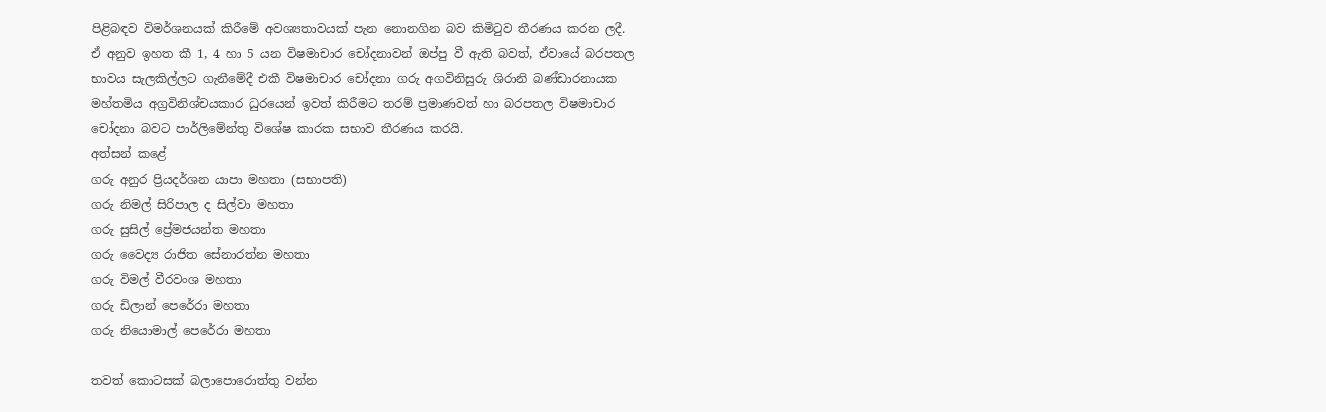පිළිබඳව විමර්ශනයක් කිරීමේ අවශ්‍යතාවයක් පැන නොනගින බව කිමිටුව තීරණය කරන ලදී.
ඒ අනුව ඉහත කී 1, 4 හා 5 යන විෂමාචාර චෝදනාවන් ඔප්පු වී ඇති බවත්, ඒවායේ බරපතල භාවය සැලකිල්ලට ගැනීමේදී එකී විෂමාචාර චෝදනා ගරු අගවිනිසුරු ශිරානි බණ්ඩාරනායක මහ්තමිය අග්‍රවිනිශ්චයකාර ධුරයෙන් ඉවත් කිරීමට තරම් ප්‍රමාණවත් හා බරපතල විෂමාචාර චෝදනා බවට පාර්ලිමේන්තු විශේෂ කාරක සභාව තීරණය කරයි.
අත්සන් කළේ
ගරු අනුර ප්‍රියදර්ශන යාපා මහතා (සභාපති)
ගරු නිමල් සිරිපාල ද සිල්වා මහතා
ගරු සුසිල් ප්‍රේමජයන්ත මහතා
ගරු වෛද්‍ය රාජිත සේනාරත්න මහතා
ගරු විමල් වීරවංශ මහතා
ගරු ඩිලාන් පෙරේරා මහතා
ගරු නියොමාල් පෙරේරා මහතා

තවත් කොටසක් බලාපොරොත්තු වන්න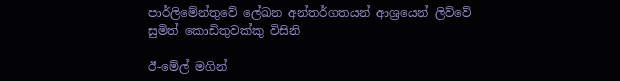පාර්ලිමේන්තුවේ ලේඛන අන්තර්ගතයන් ආශ්‍රයෙන් ලිව්වේ
සුමිත් කොඩිතුවක්කු විසිනි

ඊ-මේල් මගින්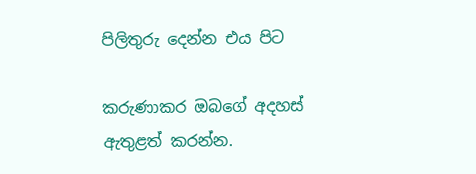පිලිතුරු දෙන්න එය පිට

කරුණාකර ඔබගේ අදහස් ඇතුළත් කරන්න.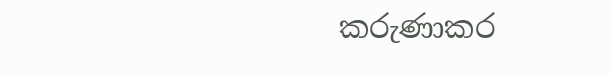කරුණාකර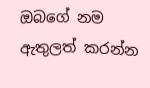ඔබගේ නම ඇතුලත් කරන්න